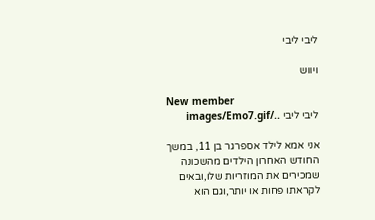ליבי ליבי

ויווש

New member
ליבי ליבי ../images/Emo7.gif

אני אמא לילד אספרגר בן 11, במשך החודש האחרון הילדים מהשכונה שמכירים את המוזריות שלו,ובאים לקראתו פחות או יותר,וגם הוא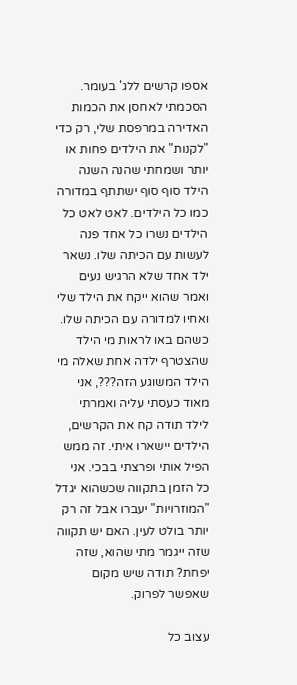אספו קרשים ללג' בעומר. הסכמתי לאחסן את הכמות האדירה במרפסת שלי, רק כדי "לקנות" את הילדים פחות או יותר ושמחתי שהנה השנה הילד סוף סוף ישתתף במדורה כמו כל הילדים. לאט לאט כל הילדים נשרו כל אחד פנה לעשות עם הכיתה שלו. נשאר ילד אחד שלא הרגיש נעים ואמר שהוא ייקח את הילד שלי ואחיו למדורה עם הכיתה שלו. כשהם באו לראות מי הילד שהצטרף ילדה אחת שאלה מי הילד המשוגע הזה???, אני מאוד כעסתי עליה ואמרתי לילד תודה קח את הקרשים, הילדים יישארו איתי. זה ממש הפיל אותי ופרצתי בבכי. אני כל הזמן בתקווה שכשהוא יגדל "המוזרויות" יעברו אבל זה רק יותר בולט לעין. האם יש תקווה שזה ייגמר מתי שהוא, שזה יפחת? תודה שיש מקום שאפשר לפרוק.

עצוב כל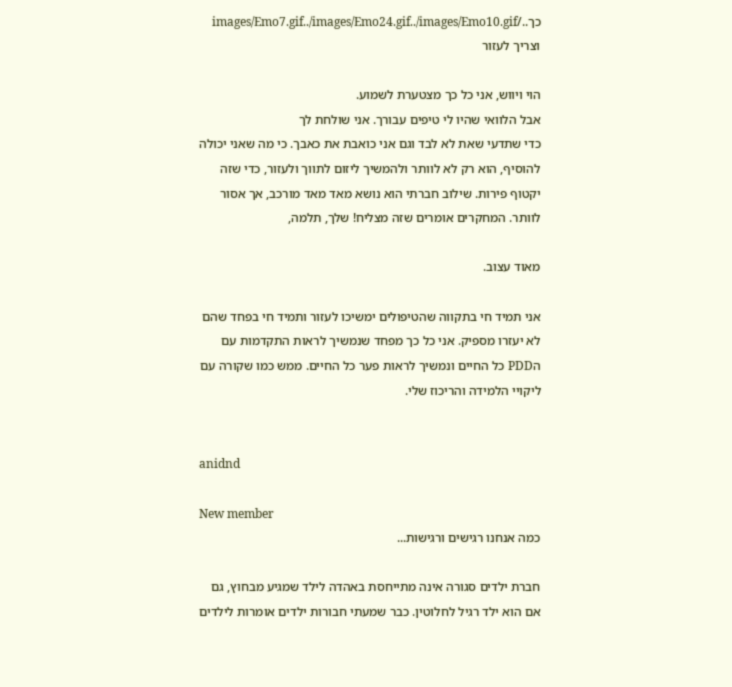כך../images/Emo7.gif../images/Emo24.gif../images/Emo10.gif וצריך לעזור

הוי ויווש, אני כל כך מצטערת לשמוע.
אבל הלוואי שהיו לי טיפים עבורך. אני שולחת לך
כדי שתדעי שאת לא לבד וגם אני כואבת את כאבך. כי מה שאני יכולה להוסיף, הוא רק לא לוותר ולהמשיך ליזום לתווך ולעזור, כדי שזה יקטוף פירות. שילוב חברתי הוא נושא מאד מאד מורכב, אך אסור לוותר. המחקרים אומרים שזה מצליח! שלך, תלמה,

מאוד עצוב.

אני תמיד חי בתקווה שהטיפולים ימשיכו לעזור ותמיד חי בפחד שהם לא יעזרו מספיק. אני כל כך מפחד שנמשיך לראות התקדמות עם הPDD כל החיים ונמשיך לראות פער כל החיים. ממש כמו שקורה עם ליקויי הלמידה והריכוז שלי.


anidnd

New member
כמה אנחנו רגישים ורגישות...

חברת ילדים סגורה אינה מתייחסת באהדה לילד שמגיע מבחוץ, גם אם הוא ילד רגיל לחלוטין. כבר שמעתי חבורות ילדים אומרות לילדים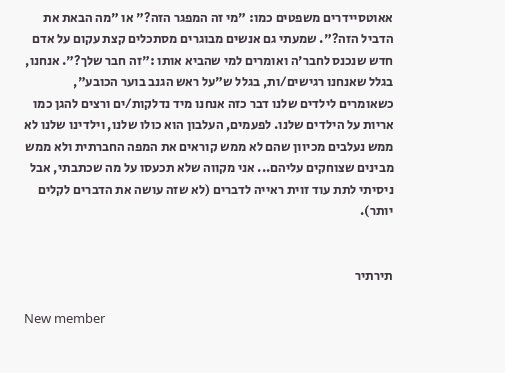אאוטסיידרים משפטים כמו: "מי זה המפגר הזה?" או "מה הבאת את הדביל הזה?". שמעתי גם אנשים מבוגרים מסתכלים קצת עקום על אדם חדש שנכנס לחבר'ה ואומרים למי שהביא אותו :"זה חבר שלך?". אנחנו, בגלל שאנחנו רגישים/ות, בגלל ש"על ראש הגנב בוער הכובע", כשאומרים לילדים שלנו דבר כזה אנחנו מיד נדלקות/ים ורצים להגן כמו אריות על הילדים שלנו. לפעמים, העלבון הוא כולו שלנו, וילדינו שלנו לא ממש נעלבים מכיוון שהם לא ממש קוראים את המפה החברתית ולא ממש מבינים שצוחקים עליהם... אני מקווה שלא תכעסו על מה שכתבתי, אבל ניסיתי לתת עוד זוית ראייה לדברים (לא שזה עושה את הדברים לקלים יותר).


תירתיר

New member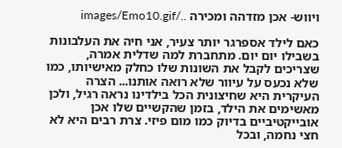ויווש- אכן מזדהה ומכירה ../images/Emo10.gif

כאם לילד אספרגר יותר צעיר, אני חיה את העלבונות בשבילו יום יום. מתחברת למה שדלית אמרה, שצריכים לקבל את השונות שלו כחלק מאישיותו, כמו שלא נכעס על עיוור שלא רואה אותנו... הצרה העיקרית היא שחיצונית הכל בילדינו נראה רגיל, ולכן מאשימים את הילד, בזמן שהקשיים שלו אכן אובייקטיביים בדיוק כמו מום פיזי. צרת רבים היא לא חצי נחמה, ובכל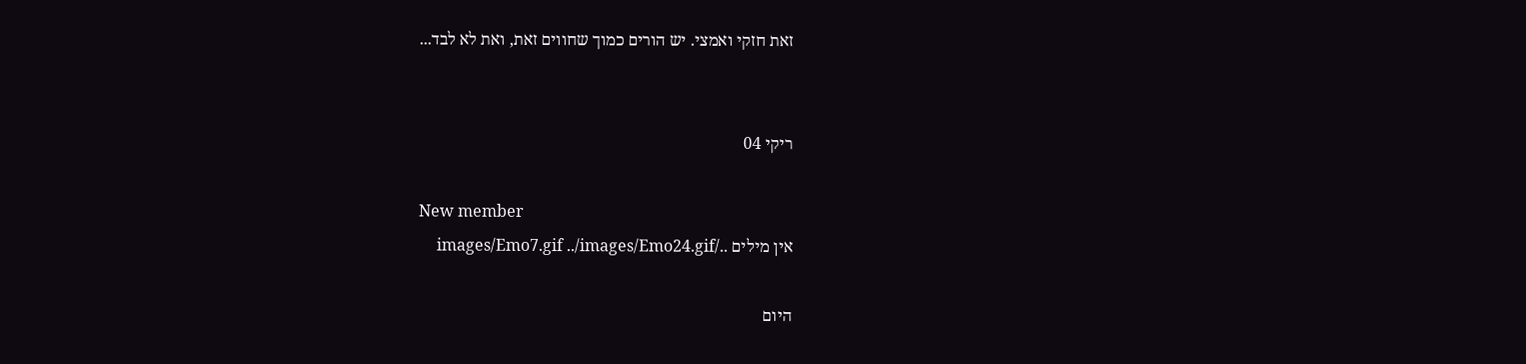זאת חזקי ואמצי. יש הורים כמוך שחווים זאת, ואת לא לבד...


ריקי 04

New member
אין מילים ../images/Emo7.gif ../images/Emo24.gif

היום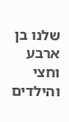שלנו בן ארבע וחצי והילדים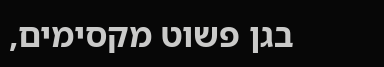בגן פשוט מקסימים,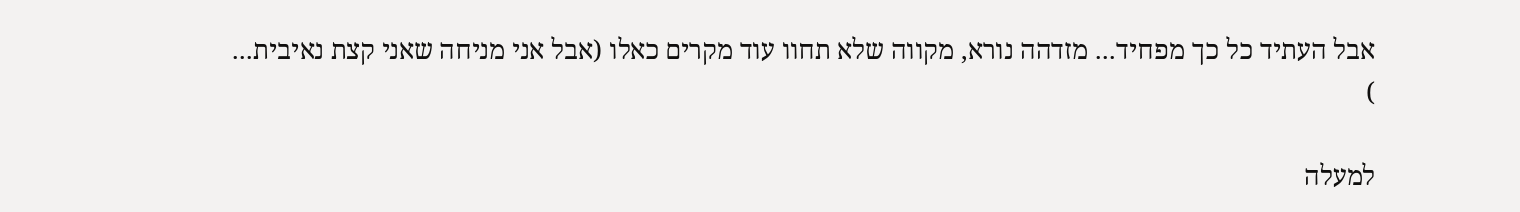אבל העתיד כל כך מפחיד... מזדהה נורא, מקווה שלא תחוו עוד מקרים כאלו (אבל אני מניחה שאני קצת נאיבית...
)

למעלה